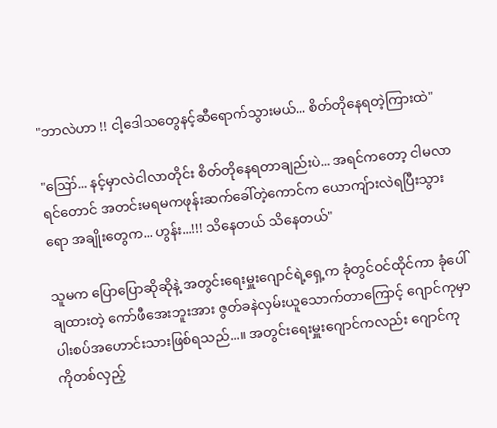"ဘာလဲဟာ !! ငါ့ဒေါသတွေနင့်ဆီရောက်သွားမယ်... စိတ်တိုနေရတဲ့ကြားထဲ"

"ဪ... နင့်မှာလဲငါလာတိုင်း စိတ်တိုနေရတာချည်းပဲ... အရင်ကတော့ ငါမလာရင်တောင် အတင်းမရမကဖုန်းဆက်ခေါ်တဲ့ကောင်က ယောကျ်ားလဲရပြီးသွားရော အချိုးတွေက... ဟွန်း...!!! သိနေတယ် သိနေတယ်"

သူမက ပြောပြောဆိုဆိုနဲ့ အတွင်းရေးမှူးဂျောင်ရဲ့ရှေ့က ခုံတွင်ဝင်ထိုင်ကာ ခုံပေါ်ချထားတဲ့ ကော်ဖီအေးဘူးအား ဇွတ်ခနဲလှမ်းယူသောက်တာကြောင့် ဂျောင်ကုမှာ ပါးစပ်အဟောင်းသားဖြစ်ရသည်...။ အတွင်းရေးမှူးဂျောင်ကလည်း ဂျောင်ကုကိုတစ်လှည့်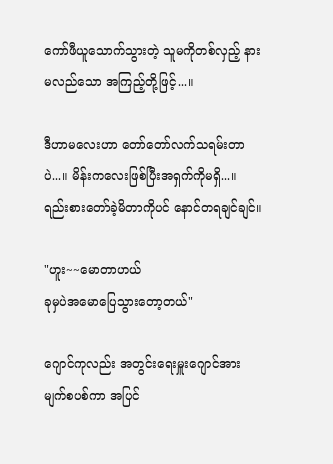ကော်ဖီယူသောက်သွားတဲ့ သူမကိုတစ်လှည့် နားမလည်သော အကြည့်တို့ဖြင့်...။

ဒီဟာမလေးဟာ တော်တော်လက်သရမ်းတာပဲ...။ မိန်းကလေးဖြစ်ပြီးအရှက်ကိုမရှိ...။ ရည်းစားတော်ခဲ့မိတာကိုပင် နောင်တရချင်ချင်။

"ဟူး~~မောတာဟယ်
ခုမှပဲအမောပြေသွားတော့တယ်"

ဂျောင်ကုလည်း အတွင်းရေးမှူးဂျောင်အား မျက်စပစ်ကာ အပြင်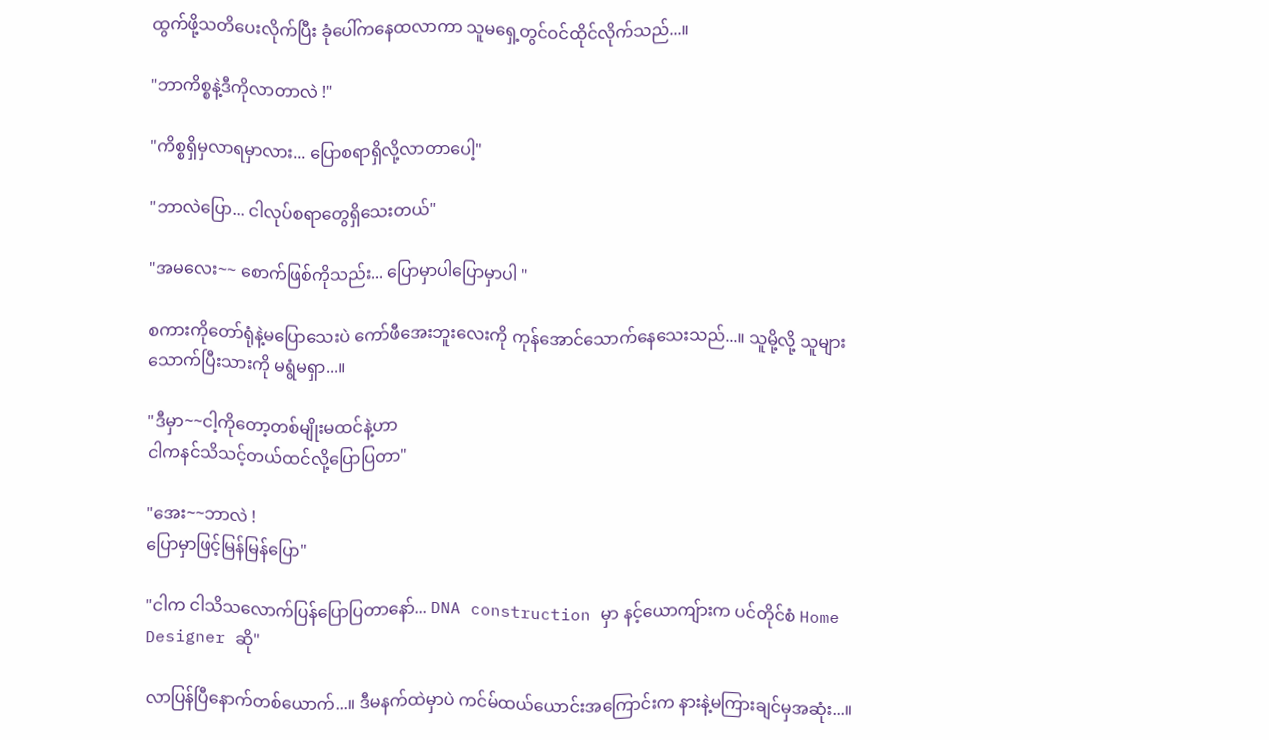ထွက်ဖို့သတိပေးလိုက်ပြီး ခုံပေါ်ကနေထလာကာ သူမရှေ့တွင်ဝင်ထိုင်လိုက်သည်...။

"ဘာကိစ္စနဲ့ဒီကိုလာတာလဲ !"

"ကိစ္စရှိမှလာရမှာလား... ပြောစရာရှိလို့လာတာပေါ့"

"ဘာလဲပြော... ငါလုပ်စရာတွေရှိသေးတယ်"

"အမလေး~~ စောက်ဖြစ်ကိုသည်း... ပြောမှာပါပြောမှာပါ "

စကားကိုတော်ရုံနဲ့မပြောသေးပဲ ကော်ဖီအေးဘူးလေးကို ကုန်အောင်သောက်နေသေးသည်...။ သူမို့လို့ သူများသောက်ပြီးသားကို မရွံမရှာ...။

"ဒီမှာ~~ငါ့ကိုတော့တစ်မျိုးမထင်နဲ့ဟာ
ငါကနင်သိသင့်တယ်ထင်လို့ပြောပြတာ"

"အေး~~ဘာလဲ !
ပြောမှာဖြင့်မြန်မြန်ပြော"

"ငါက ငါသိသလောက်ပြန်ပြောပြတာနော်... DNA construction မှာ နင့်ယောကျ်ားက ပင်တိုင်စံ Home Designer ဆို"

လာပြန်ပြီနောက်တစ်ယောက်...။ ဒီမနက်ထဲမှာပဲ ကင်မ်ထယ်ယောင်းအကြောင်းက နားနဲ့မကြားချင်မှအဆုံး...။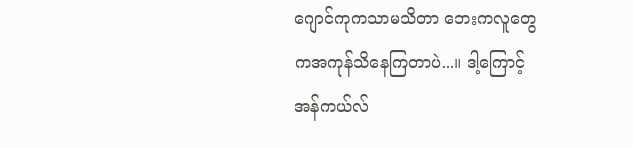ဂျောင်ကုကသာမသိတာ ဘေးကလူတွေကအကုန်သိနေကြတာပဲ...။ ဒါ့ကြောင့် အန်ကယ်လ်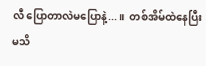လီ ပြောတာလဲမပြောနဲ့...။  တစ်အိမ်ထဲနေပြီးမသိ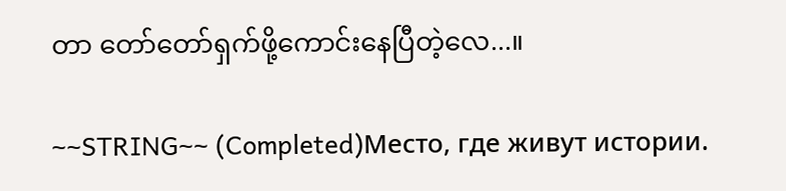တာ တော်တော်ရှက်ဖို့ကောင်းနေပြီတဲ့လေ...။

~~STRING~~ (Completed)Место, где живут истории.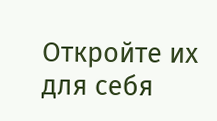Откройте их для себя